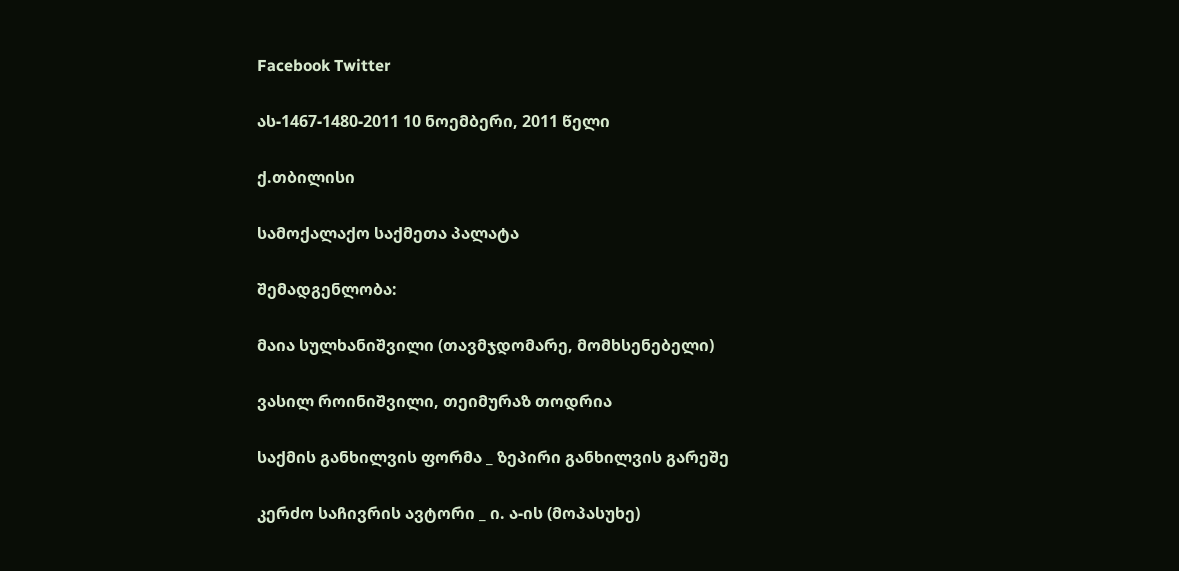Facebook Twitter

ას-1467-1480-2011 10 ნოემბერი, 2011 წელი

ქ.თბილისი

სამოქალაქო საქმეთა პალატა

შემადგენლობა:

მაია სულხანიშვილი (თავმჯდომარე, მომხსენებელი)

ვასილ როინიშვილი, თეიმურაზ თოდრია

საქმის განხილვის ფორმა _ ზეპირი განხილვის გარეშე

კერძო საჩივრის ავტორი _ ი. ა-ის (მოპასუხე)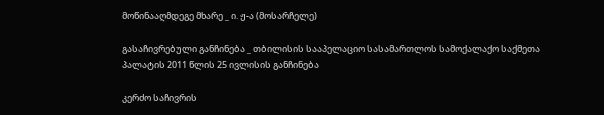მოწინააღმდეგე მხარე _ ი. ჟ-ა (მოსარჩელე)

გასაჩივრებული განჩინება _ თბილისის სააპელაციო სასამართლოს სამოქალაქო საქმეთა პალატის 2011 წლის 25 ივლისის განჩინება

კერძო საჩივრის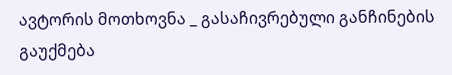ავტორის მოთხოვნა _ გასაჩივრებული განჩინების გაუქმება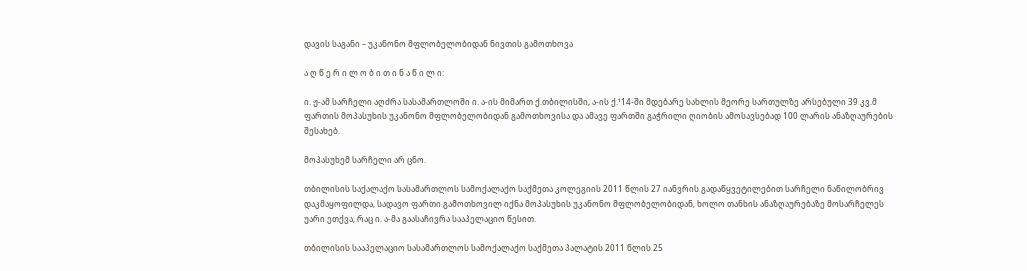დავის საგანი – უკანონო მფლობელობიდან ნივთის გამოთხოვა

ა ღ წ ე რ ი ლ ო ბ ი თ ი ნ ა წ ი ლ ი:

ი. ჟ-ამ სარჩელი აღძრა სასამართლოში ი. ა-ის მიმართ ქ.თბილისში, ა-ის ქ.¹14-ში მდებარე სახლის მეორე სართულზე არსებული 39 კვ.მ ფართის მოპასუხის უკანონო მფლობელობიდან გამოთხოვისა და ამავე ფართში გაჭრილი ღიობის ამოსავსებად 100 ლარის ანაზღაურების შესახებ.

მოპასუხემ სარჩელი არ ცნო.

თბილისის საქალაქო სასამართლოს სამოქალაქო საქმეთა კოლეგიის 2011 წლის 27 იანვრის გადაწყვეტილებით სარჩელი ნაწილობრივ დაკმაყოფილდა, სადავო ფართი გამოთხოვილ იქნა მოპასუხის უკანონო მფლობელობიდან, ხოლო თანხის ანაზღაურებაზე მოსარჩელეს უარი ეთქვა, რაც ი. ა-მა გაასაჩივრა სააპელაციო წესით.

თბილისის სააპელაციო სასამართლოს სამოქალაქო საქმეთა პალატის 2011 წლის 25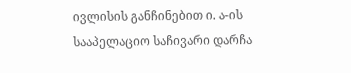ივლისის განჩინებით ი. ა-ის სააპელაციო საჩივარი დარჩა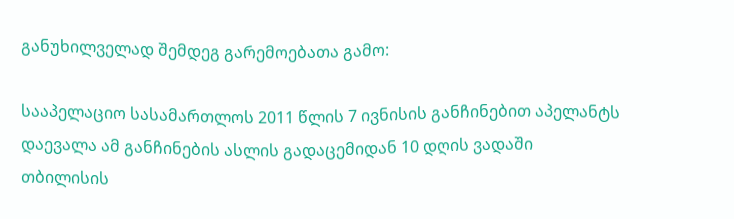განუხილველად შემდეგ გარემოებათა გამო:

სააპელაციო სასამართლოს 2011 წლის 7 ივნისის განჩინებით აპელანტს დაევალა ამ განჩინების ასლის გადაცემიდან 10 დღის ვადაში თბილისის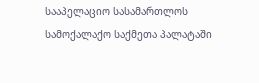სააპელაციო სასამართლოს სამოქალაქო საქმეთა პალატაში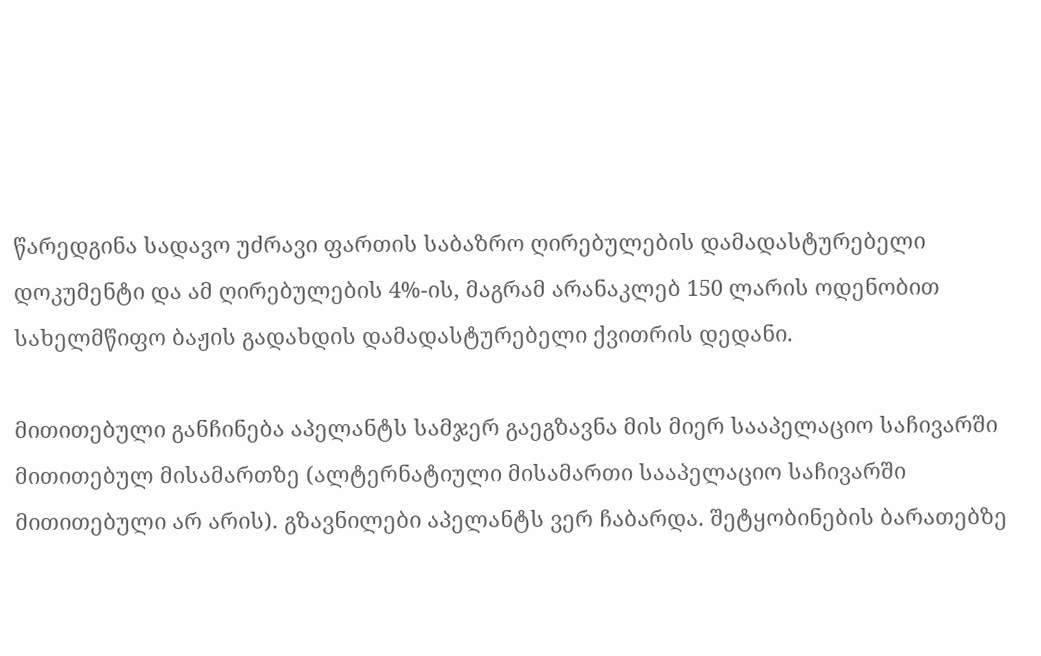წარედგინა სადავო უძრავი ფართის საბაზრო ღირებულების დამადასტურებელი დოკუმენტი და ამ ღირებულების 4%-ის, მაგრამ არანაკლებ 150 ლარის ოდენობით სახელმწიფო ბაჟის გადახდის დამადასტურებელი ქვითრის დედანი.

მითითებული განჩინება აპელანტს სამჯერ გაეგზავნა მის მიერ სააპელაციო საჩივარში მითითებულ მისამართზე (ალტერნატიული მისამართი სააპელაციო საჩივარში მითითებული არ არის). გზავნილები აპელანტს ვერ ჩაბარდა. შეტყობინების ბარათებზე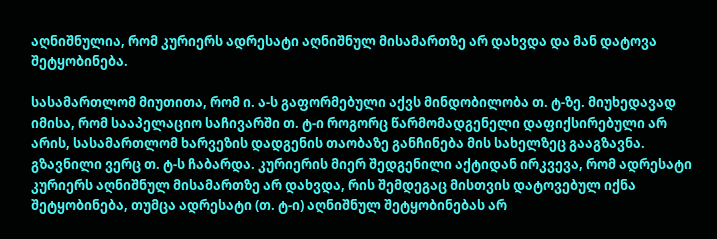აღნიშნულია, რომ კურიერს ადრესატი აღნიშნულ მისამართზე არ დახვდა და მან დატოვა შეტყობინება.

სასამართლომ მიუთითა, რომ ი. ა-ს გაფორმებული აქვს მინდობილობა თ. ტ-ზე. მიუხედავად იმისა, რომ სააპელაციო საჩივარში თ. ტ-ი როგორც წარმომადგენელი დაფიქსირებული არ არის, სასამართლომ ხარვეზის დადგენის თაობაზე განჩინება მის სახელზეც გააგზავნა. გზავნილი ვერც თ. ტ-ს ჩაბარდა. კურიერის მიერ შედგენილი აქტიდან ირკვევა, რომ ადრესატი კურიერს აღნიშნულ მისამართზე არ დახვდა, რის შემდეგაც მისთვის დატოვებულ იქნა შეტყობინება, თუმცა ადრესატი (თ. ტ-ი) აღნიშნულ შეტყობინებას არ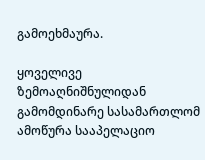გამოეხმაურა.

ყოველივე ზემოაღნიშნულიდან გამომდინარე სასამართლომ ამოწურა სააპელაციო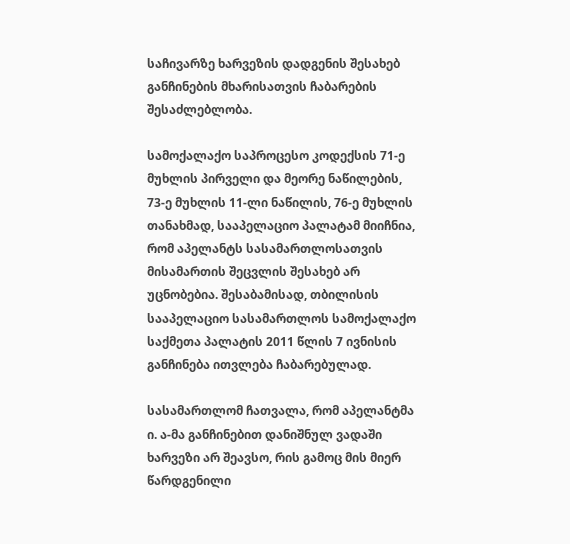საჩივარზე ხარვეზის დადგენის შესახებ განჩინების მხარისათვის ჩაბარების შესაძლებლობა.

სამოქალაქო საპროცესო კოდექსის 71-ე მუხლის პირველი და მეორე ნაწილების, 73-ე მუხლის 11-ლი ნაწილის, 76-ე მუხლის თანახმად, სააპელაციო პალატამ მიიჩნია, რომ აპელანტს სასამართლოსათვის მისამართის შეცვლის შესახებ არ უცნობებია. შესაბამისად, თბილისის სააპელაციო სასამართლოს სამოქალაქო საქმეთა პალატის 2011 წლის 7 ივნისის განჩინება ითვლება ჩაბარებულად.

სასამართლომ ჩათვალა, რომ აპელანტმა ი. ა-მა განჩინებით დანიშნულ ვადაში ხარვეზი არ შეავსო, რის გამოც მის მიერ წარდგენილი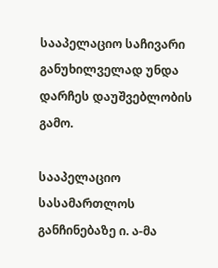სააპელაციო საჩივარი განუხილველად უნდა დარჩეს დაუშვებლობის გამო.

სააპელაციო სასამართლოს განჩინებაზე ი. ა-მა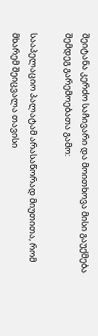შეიტანა კერძო საჩივარი და მოითხოვა მისი გაუქმება შემდეგ გარემოებათა გამო:

სააპელაციო პალატამ არასაწორად მიუთითა, რომ მხარემ შეიცვალა თავისი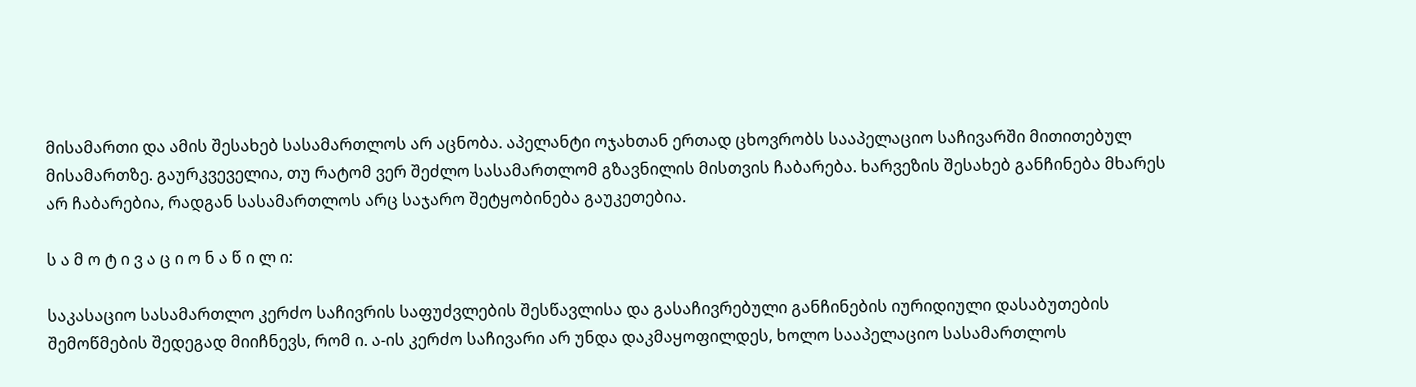მისამართი და ამის შესახებ სასამართლოს არ აცნობა. აპელანტი ოჯახთან ერთად ცხოვრობს სააპელაციო საჩივარში მითითებულ მისამართზე. გაურკვეველია, თუ რატომ ვერ შეძლო სასამართლომ გზავნილის მისთვის ჩაბარება. ხარვეზის შესახებ განჩინება მხარეს არ ჩაბარებია, რადგან სასამართლოს არც საჯარო შეტყობინება გაუკეთებია.

ს ა მ ო ტ ი ვ ა ც ი ო ნ ა წ ი ლ ი:

საკასაციო სასამართლო კერძო საჩივრის საფუძვლების შესწავლისა და გასაჩივრებული განჩინების იურიდიული დასაბუთების შემოწმების შედეგად მიიჩნევს, რომ ი. ა-ის კერძო საჩივარი არ უნდა დაკმაყოფილდეს, ხოლო სააპელაციო სასამართლოს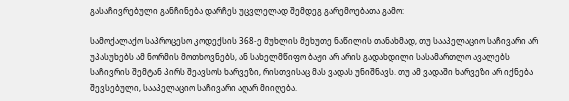გასაჩივრებული განჩინება დარჩეს უცვლელად შემდეგ გარემოებათა გამო:

სამოქალაქო საპროცესო კოდექსის 368-ე მუხლის მეხუთე ნაწილის თანახმად, თუ სააპელაციო საჩივარი არ უპასუხებს ამ ნორმის მოთხოვნებს, ან სახელმწიფო ბაჟი არ არის გადახდილი სასამართლო ავალებს საჩივრის შემტან პირს შეავსოს ხარვეზი, რისთვისაც მას ვადას უნიშნავს. თუ ამ ვადაში ხარვეზი არ იქნება შევსებული, სააპელაციო საჩივარი აღარ მიიღება.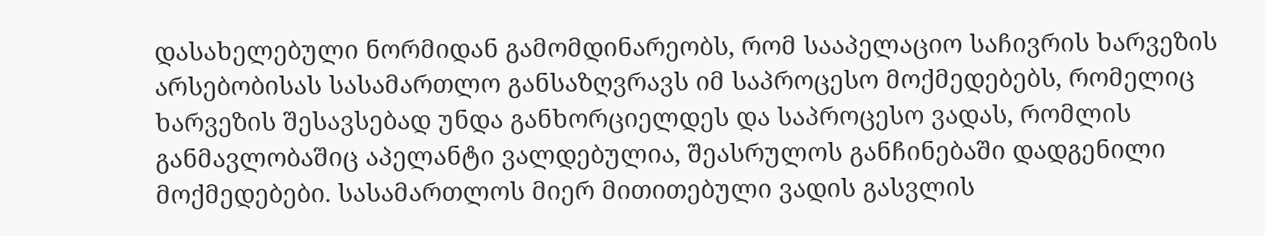დასახელებული ნორმიდან გამომდინარეობს, რომ სააპელაციო საჩივრის ხარვეზის არსებობისას სასამართლო განსაზღვრავს იმ საპროცესო მოქმედებებს, რომელიც ხარვეზის შესავსებად უნდა განხორციელდეს და საპროცესო ვადას, რომლის განმავლობაშიც აპელანტი ვალდებულია, შეასრულოს განჩინებაში დადგენილი მოქმედებები. სასამართლოს მიერ მითითებული ვადის გასვლის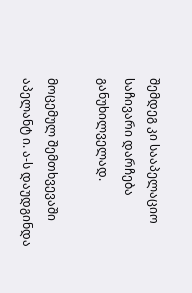შემდეგ კი სააპელაციო საჩივარი დარჩება განუხილველად.

მოცემულ შემთხვევაში აპელანტ ი. ა-ს დაუდგინდა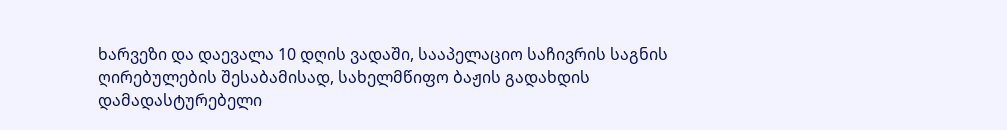ხარვეზი და დაევალა 10 დღის ვადაში, სააპელაციო საჩივრის საგნის ღირებულების შესაბამისად, სახელმწიფო ბაჟის გადახდის დამადასტურებელი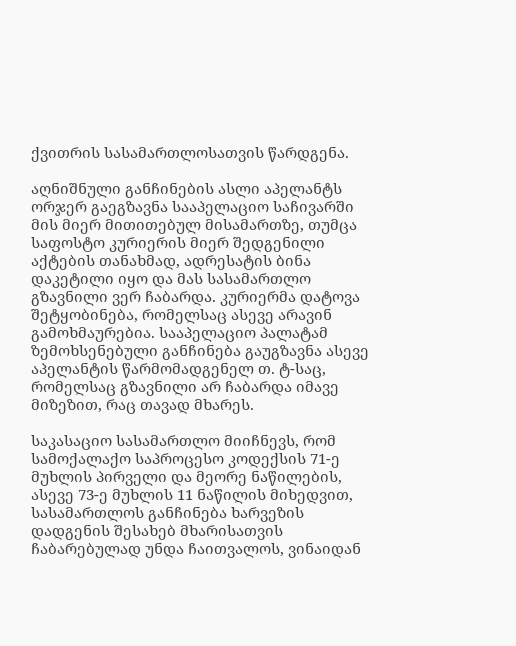ქვითრის სასამართლოსათვის წარდგენა.

აღნიშნული განჩინების ასლი აპელანტს ორჯერ გაეგზავნა სააპელაციო საჩივარში მის მიერ მითითებულ მისამართზე, თუმცა საფოსტო კურიერის მიერ შედგენილი აქტების თანახმად, ადრესატის ბინა დაკეტილი იყო და მას სასამართლო გზავნილი ვერ ჩაბარდა. კურიერმა დატოვა შეტყობინება, რომელსაც ასევე არავინ გამოხმაურებია. სააპელაციო პალატამ ზემოხსენებული განჩინება გაუგზავნა ასევე აპელანტის წარმომადგენელ თ. ტ-საც, რომელსაც გზავნილი არ ჩაბარდა იმავე მიზეზით, რაც თავად მხარეს.

საკასაციო სასამართლო მიიჩნევს, რომ სამოქალაქო საპროცესო კოდექსის 71-ე მუხლის პირველი და მეორე ნაწილების, ასევე 73-ე მუხლის 11 ნაწილის მიხედვით, სასამართლოს განჩინება ხარვეზის დადგენის შესახებ მხარისათვის ჩაბარებულად უნდა ჩაითვალოს, ვინაიდან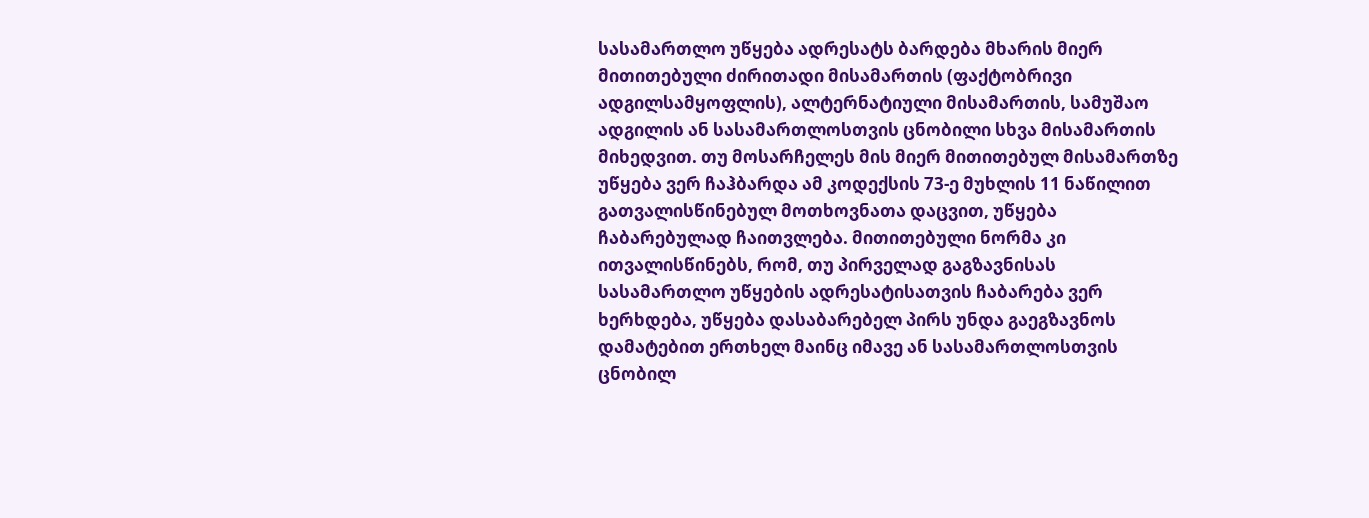სასამართლო უწყება ადრესატს ბარდება მხარის მიერ მითითებული ძირითადი მისამართის (ფაქტობრივი ადგილსამყოფლის), ალტერნატიული მისამართის, სამუშაო ადგილის ან სასამართლოსთვის ცნობილი სხვა მისამართის მიხედვით. თუ მოსარჩელეს მის მიერ მითითებულ მისამართზე უწყება ვერ ჩაჰბარდა ამ კოდექსის 73-ე მუხლის 11 ნაწილით გათვალისწინებულ მოთხოვნათა დაცვით, უწყება ჩაბარებულად ჩაითვლება. მითითებული ნორმა კი ითვალისწინებს, რომ, თუ პირველად გაგზავნისას სასამართლო უწყების ადრესატისათვის ჩაბარება ვერ ხერხდება, უწყება დასაბარებელ პირს უნდა გაეგზავნოს დამატებით ერთხელ მაინც იმავე ან სასამართლოსთვის ცნობილ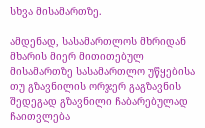სხვა მისამართზე.

ამდენად, სასამართლოს მხრიდან მხარის მიერ მითითებულ მისამართზე სასამართლო უწყებისა თუ გზავნილის ორჯერ გაგზავნის შედეგად გზავნილი ჩაბარებულად ჩაითვლება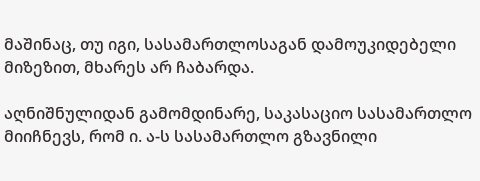მაშინაც, თუ იგი, სასამართლოსაგან დამოუკიდებელი მიზეზით, მხარეს არ ჩაბარდა.

აღნიშნულიდან გამომდინარე, საკასაციო სასამართლო მიიჩნევს, რომ ი. ა-ს სასამართლო გზავნილი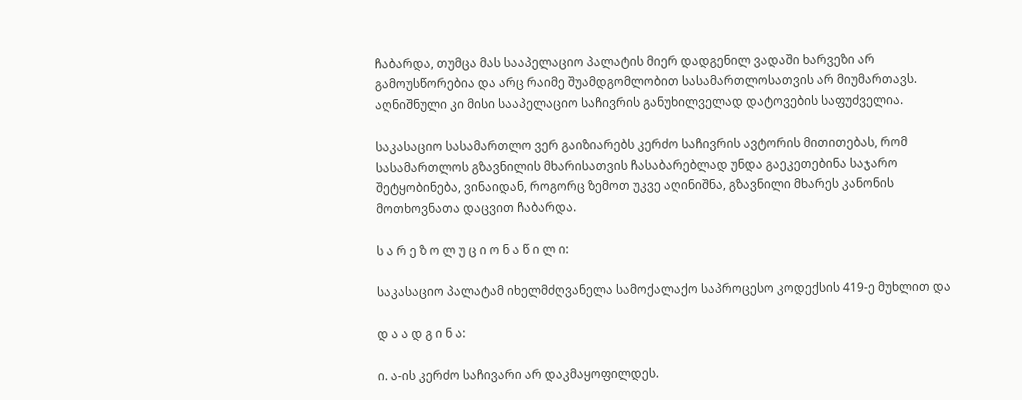ჩაბარდა, თუმცა მას სააპელაციო პალატის მიერ დადგენილ ვადაში ხარვეზი არ გამოუსწორებია და არც რაიმე შუამდგომლობით სასამართლოსათვის არ მიუმართავს. აღნიშნული კი მისი სააპელაციო საჩივრის განუხილველად დატოვების საფუძველია.

საკასაციო სასამართლო ვერ გაიზიარებს კერძო საჩივრის ავტორის მითითებას, რომ სასამართლოს გზავნილის მხარისათვის ჩასაბარებლად უნდა გაეკეთებინა საჯარო შეტყობინება, ვინაიდან, როგორც ზემოთ უკვე აღინიშნა, გზავნილი მხარეს კანონის მოთხოვნათა დაცვით ჩაბარდა.

ს ა რ ე ზ ო ლ უ ც ი ო ნ ა წ ი ლ ი:

საკასაციო პალატამ იხელმძღვანელა სამოქალაქო საპროცესო კოდექსის 419-ე მუხლით და

დ ა ა დ გ ი ნ ა:

ი. ა-ის კერძო საჩივარი არ დაკმაყოფილდეს.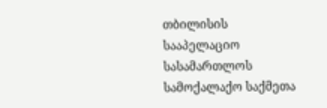თბილისის სააპელაციო სასამართლოს სამოქალაქო საქმეთა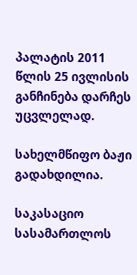პალატის 2011 წლის 25 ივლისის განჩინება დარჩეს უცვლელად.

სახელმწიფო ბაჟი გადახდილია.

საკასაციო სასამართლოს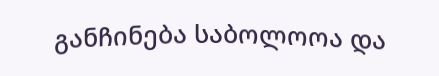განჩინება საბოლოოა და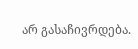არ გასაჩივრდება.